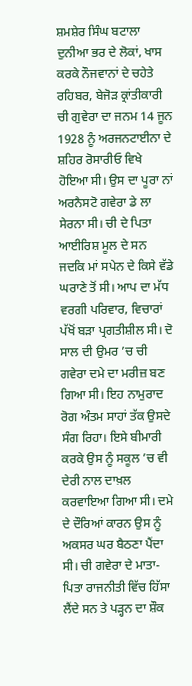ਸ਼ਮਸ਼ੇਰ ਸਿੰਘ ਬਟਾਲਾ
ਦੁਨੀਆ ਭਰ ਦੇ ਲੋਕਾਂ, ਖਾਸ ਕਰਕੇ ਨੌਜਵਾਨਾਂ ਦੇ ਚਹੇਤੇ ਰਹਿਬਰ, ਬੇਜੋੜ ਕ੍ਰਾਂਤੀਕਾਰੀ ਚੀ ਗੁਵੇਰਾ ਦਾ ਜਨਮ 14 ਜੂਨ 1928 ਨੂੰ ਅਰਜਨਟਾਈਨਾ ਦੇ ਸ਼ਹਿਰ ਰੋਸਾਰੀਓ ਵਿਖੇ ਹੋਇਆ ਸੀ। ਉਸ ਦਾ ਪੂਰਾ ਨਾਂ ਅਰਨੈਸਟੋ ਗਵੇਰਾ ਡੇ ਲਾ ਸੇਰਨਾ ਸੀ। ਚੀ ਦੇ ਪਿਤਾ ਆਈਰਿਸ਼ ਮੂਲ ਦੇ ਸਨ ਜਦਕਿ ਮਾਂ ਸਪੇਨ ਦੇ ਕਿਸੇ ਵੱਡੇ ਘਰਾਣੇ ਤੋਂ ਸੀ। ਆਪ ਦਾ ਮੱਧ ਵਰਗੀ ਪਰਿਵਾਰ, ਵਿਚਾਰਾਂ ਪੱਖੋਂ ਬੜਾ ਪ੍ਰਗਤੀਸ਼ੀਲ ਸੀ। ਦੋ ਸਾਲ ਦੀ ਉਮਰ ’ਚ ਚੀ ਗਵੇਰਾ ਦਮੇ ਦਾ ਮਰੀਜ਼ ਬਣ ਗਿਆ ਸੀ। ਇਹ ਨਾਮੁਰਾਦ ਰੋਗ ਅੰਤਮ ਸਾਹਾਂ ਤੱਕ ਉਸਦੇ ਸੰਗ ਰਿਹਾ। ਇਸੇ ਬੀਮਾਰੀ ਕਰਕੇ ਉਸ ਨੂੰ ਸਕੂਲ ’ਚ ਵੀ ਦੇਰੀ ਨਾਲ ਦਾਖ਼ਲ ਕਰਵਾਇਆ ਗਿਆ ਸੀ। ਦਮੇ ਦੇ ਦੌਰਿਆਂ ਕਾਰਨ ਉਸ ਨੂੰ ਅਕਸਰ ਘਰ ਬੈਠਣਾ ਪੈਂਦਾ ਸੀ। ਚੀ ਗਵੇਰਾ ਦੇ ਮਾਤਾ-ਪਿਤਾ ਰਾਜਨੀਤੀ ਵਿੱਚ ਹਿੱਸਾ ਲੈਂਦੇ ਸਨ ਤੇ ਪੜ੍ਹਨ ਦਾ ਸ਼ੌਕ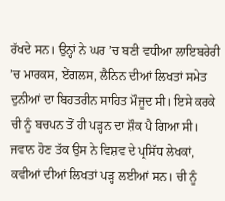ਰੱਖਦੇ ਸਨ। ਉਨ੍ਹਾਂ ਨੇ ਘਰ ’ਚ ਬਣੀ ਵਧੀਆ ਲਾਇਬਰੇਰੀ ’ਚ ਮਾਰਕਸ, ਏਂਗਲਸ, ਲੈਨਿਨ ਦੀਆਂ ਲਿਖਤਾਂ ਸਮੇਤ ਦੁਨੀਆਂ ਦਾ ਬਿਹਤਰੀਨ ਸਾਹਿਤ ਮੌਜੂਦ ਸੀ। ਇਸੇ ਕਰਕੇ ਚੀ ਨੂੰ ਬਚਪਨ ਤੋਂ ਹੀ ਪੜ੍ਹਨ ਦਾ ਸ਼ੌਕ ਪੈ ਗਿਆ ਸੀ। ਜਵਾਨ ਹੋਣ ਤੱਕ ਉਸ ਨੇ ਵਿਸ਼ਵ ਦੇ ਪ੍ਰਸਿੱਧ ਲੇਖਕਾਂ, ਕਵੀਆਂ ਦੀਆਂ ਲਿਖਤਾਂ ਪੜ੍ਹ ਲਈਆਂ ਸਨ। ਚੀ ਨੂੰ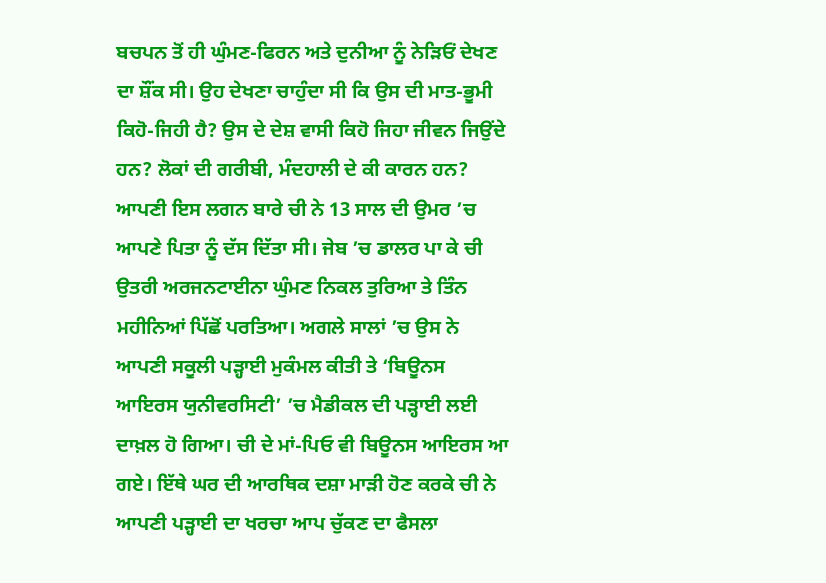ਬਚਪਨ ਤੋਂ ਹੀ ਘੁੰਮਣ-ਫਿਰਨ ਅਤੇ ਦੁਨੀਆ ਨੂੰ ਨੇੜਿਓਂ ਦੇਖਣ ਦਾ ਸ਼ੌਂਕ ਸੀ। ਉਹ ਦੇਖਣਾ ਚਾਹੁੰਦਾ ਸੀ ਕਿ ਉਸ ਦੀ ਮਾਤ-ਭੂਮੀ ਕਿਹੋ-ਜਿਹੀ ਹੈ? ਉਸ ਦੇ ਦੇਸ਼ ਵਾਸੀ ਕਿਹੋ ਜਿਹਾ ਜੀਵਨ ਜਿਉਂਦੇ ਹਨ? ਲੋਕਾਂ ਦੀ ਗਰੀਬੀ, ਮੰਦਹਾਲੀ ਦੇ ਕੀ ਕਾਰਨ ਹਨ? ਆਪਣੀ ਇਸ ਲਗਨ ਬਾਰੇ ਚੀ ਨੇ 13 ਸਾਲ ਦੀ ਉਮਰ ’ਚ ਆਪਣੇ ਪਿਤਾ ਨੂੰ ਦੱਸ ਦਿੱਤਾ ਸੀ। ਜੇਬ ’ਚ ਡਾਲਰ ਪਾ ਕੇ ਚੀ ਉਤਰੀ ਅਰਜਨਟਾਈਨਾ ਘੁੰਮਣ ਨਿਕਲ ਤੁਰਿਆ ਤੇ ਤਿੰਨ ਮਹੀਨਿਆਂ ਪਿੱਛੋਂ ਪਰਤਿਆ। ਅਗਲੇ ਸਾਲਾਂ ’ਚ ਉਸ ਨੇ ਆਪਣੀ ਸਕੂਲੀ ਪੜ੍ਹਾਈ ਮੁਕੰਮਲ ਕੀਤੀ ਤੇ ‘ਬਿਊਨਸ ਆਇਰਸ ਯੁਨੀਵਰਸਿਟੀ’ ’ਚ ਮੈਡੀਕਲ ਦੀ ਪੜ੍ਹਾਈ ਲਈ ਦਾਖ਼ਲ ਹੋ ਗਿਆ। ਚੀ ਦੇ ਮਾਂ-ਪਿਓ ਵੀ ਬਿਊਨਸ ਆਇਰਸ ਆ ਗਏ। ਇੱਥੇ ਘਰ ਦੀ ਆਰਥਿਕ ਦਸ਼ਾ ਮਾੜੀ ਹੋਣ ਕਰਕੇ ਚੀ ਨੇ ਆਪਣੀ ਪੜ੍ਹਾਈ ਦਾ ਖਰਚਾ ਆਪ ਚੁੱਕਣ ਦਾ ਫੈਸਲਾ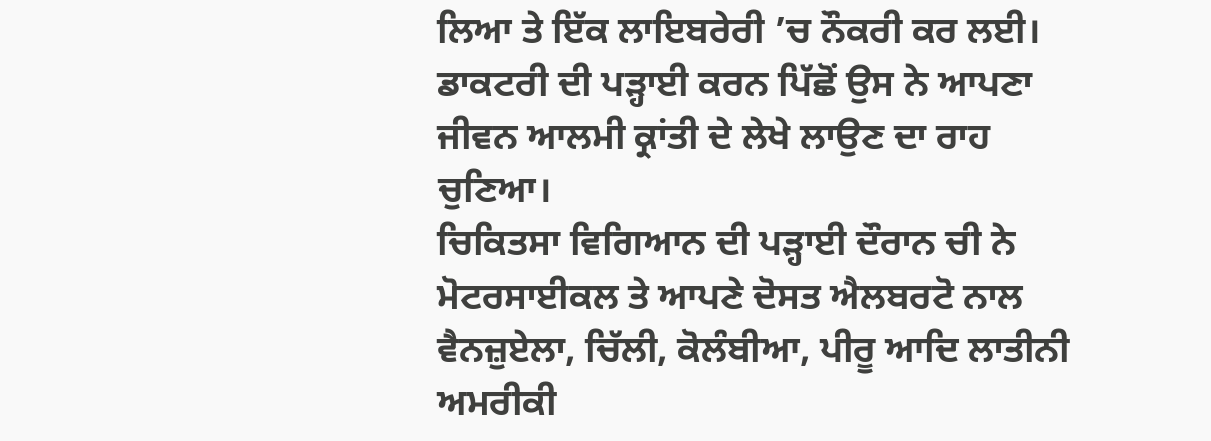ਲਿਆ ਤੇ ਇੱਕ ਲਾਇਬਰੇਰੀ ’ਚ ਨੌਕਰੀ ਕਰ ਲਈ। ਡਾਕਟਰੀ ਦੀ ਪੜ੍ਹਾਈ ਕਰਨ ਪਿੱਛੋਂ ਉਸ ਨੇ ਆਪਣਾ ਜੀਵਨ ਆਲਮੀ ਕ੍ਰਾਂਤੀ ਦੇ ਲੇਖੇ ਲਾਉਣ ਦਾ ਰਾਹ ਚੁਣਿਆ।
ਚਿਕਿਤਸਾ ਵਿਗਿਆਨ ਦੀ ਪੜ੍ਹਾਈ ਦੌਰਾਨ ਚੀ ਨੇ ਮੋਟਰਸਾਈਕਲ ਤੇ ਆਪਣੇ ਦੋਸਤ ਐਲਬਰਟੋ ਨਾਲ ਵੈਨਜ਼ੁਏਲਾ, ਚਿੱਲੀ, ਕੋਲੰਬੀਆ, ਪੀਰੂ ਆਦਿ ਲਾਤੀਨੀ ਅਮਰੀਕੀ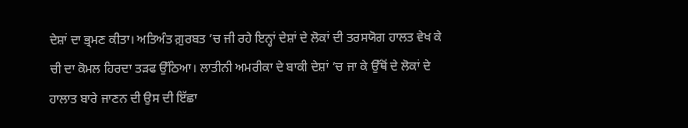ਦੇਸ਼ਾਂ ਦਾ ਭ੍ਰਮਣ ਕੀਤਾ। ਅਤਿਅੰਤ ਗ਼ੁਰਬਤ ’ਚ ਜੀ ਰਹੇ ਇਨ੍ਹਾਂ ਦੇਸ਼ਾਂ ਦੇ ਲੋਕਾਂ ਦੀ ਤਰਸਯੋਗ ਹਾਲਤ ਵੇਖ ਕੇ ਚੀ ਦਾ ਕੋਮਲ ਹਿਰਦਾ ਤੜਫ ਉੱਠਿਆ। ਲਾਤੀਨੀ ਅਮਰੀਕਾ ਦੇ ਬਾਕੀ ਦੇਸ਼ਾਂ ’ਚ ਜਾ ਕੇ ਉੱਥੋਂ ਦੇ ਲੋਕਾਂ ਦੇ ਹਾਲਾਤ ਬਾਰੇ ਜਾਣਨ ਦੀ ਉਸ ਦੀ ਇੱਛਾ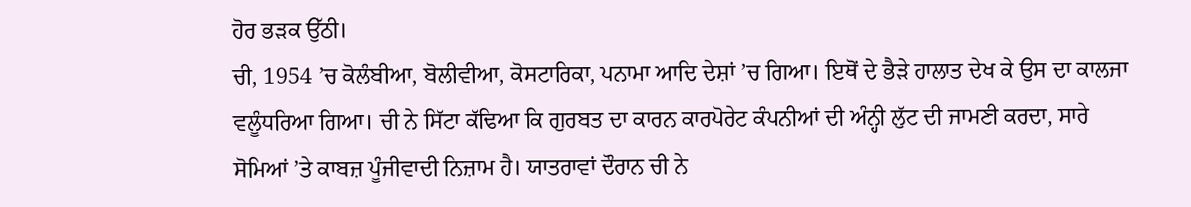ਹੋਰ ਭੜਕ ਉੱਠੀ।
ਚੀ, 1954 ’ਚ ਕੋਲੰਬੀਆ, ਬੋਲੀਵੀਆ, ਕੋਸਟਾਰਿਕਾ, ਪਨਾਮਾ ਆਦਿ ਦੇਸ਼ਾਂ ’ਚ ਗਿਆ। ਇਥੋਂ ਦੇ ਭੈੜੇ ਹਾਲਾਤ ਦੇਖ ਕੇ ਉਸ ਦਾ ਕਾਲਜਾ ਵਲੂੰਧਰਿਆ ਗਿਆ। ਚੀ ਨੇ ਸਿੱਟਾ ਕੱਢਿਆ ਕਿ ਗੁਰਬਤ ਦਾ ਕਾਰਨ ਕਾਰਪੋਰੇਟ ਕੰਪਨੀਆਂ ਦੀ ਅੰਨ੍ਹੀ ਲੁੱਟ ਦੀ ਜਾਮਣੀ ਕਰਦਾ, ਸਾਰੇ ਸੋਮਿਆਂ ’ਤੇ ਕਾਬਜ਼ ਪੂੰਜੀਵਾਦੀ ਨਿਜ਼ਾਮ ਹੈ। ਯਾਤਰਾਵਾਂ ਦੌਰਾਨ ਚੀ ਨੇ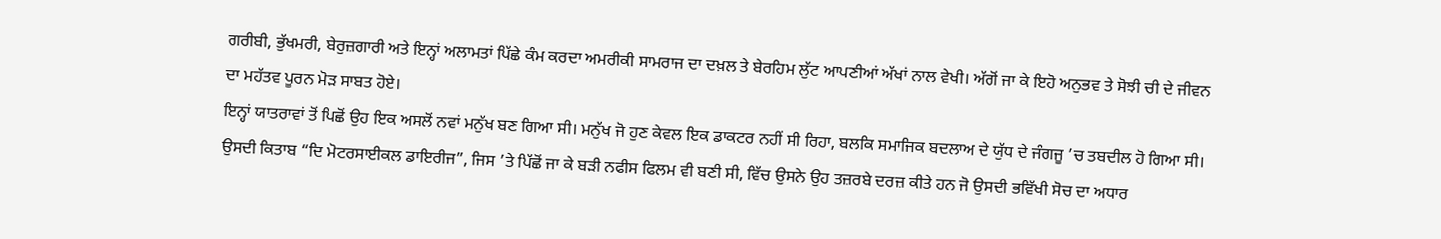ਗਰੀਬੀ, ਭੁੱਖਮਰੀ, ਬੇਰੁਜ਼ਗਾਰੀ ਅਤੇ ਇਨ੍ਹਾਂ ਅਲਾਮਤਾਂ ਪਿੱਛੇ ਕੰਮ ਕਰਦਾ ਅਮਰੀਕੀ ਸਾਮਰਾਜ ਦਾ ਦਖ਼ਲ ਤੇ ਬੇਰਹਿਮ ਲੁੱਟ ਆਪਣੀਆਂ ਅੱਖਾਂ ਨਾਲ ਵੇਖੀ। ਅੱਗੋਂ ਜਾ ਕੇ ਇਹੋ ਅਨੁਭਵ ਤੇ ਸੋਝੀ ਚੀ ਦੇ ਜੀਵਨ ਦਾ ਮਹੱਤਵ ਪੂਰਨ ਮੋੜ ਸਾਬਤ ਹੋਏ।
ਇਨ੍ਹਾਂ ਯਾਤਰਾਵਾਂ ਤੋਂ ਪਿਛੋਂ ਉਹ ਇਕ ਅਸਲੋਂ ਨਵਾਂ ਮਨੁੱਖ ਬਣ ਗਿਆ ਸੀ। ਮਨੁੱਖ ਜੋ ਹੁਣ ਕੇਵਲ ਇਕ ਡਾਕਟਰ ਨਹੀਂ ਸੀ ਰਿਹਾ, ਬਲਕਿ ਸਮਾਜਿਕ ਬਦਲਾਅ ਦੇ ਯੁੱਧ ਦੇ ਜੰਗਜੂ ’ਚ ਤਬਦੀਲ ਹੋ ਗਿਆ ਸੀ। ਉਸਦੀ ਕਿਤਾਬ “ਦਿ ਮੋਟਰਸਾਈਕਲ ਡਾਇਰੀਜ”, ਜਿਸ ’ਤੇ ਪਿੱਛੋਂ ਜਾ ਕੇ ਬੜੀ ਨਫੀਸ ਫਿਲਮ ਵੀ ਬਣੀ ਸੀ, ਵਿੱਚ ਉਸਨੇ ਉਹ ਤਜ਼ਰਬੇ ਦਰਜ਼ ਕੀਤੇ ਹਨ ਜੋ ਉਸਦੀ ਭਵਿੱਖੀ ਸੋਚ ਦਾ ਅਧਾਰ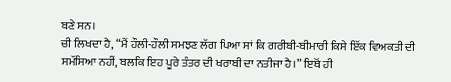ਬਣੇ ਸਨ।
ਚੀ ਲਿਖਦਾ ਹੈ, “ਮੈਂ ਹੌਲੀ-ਹੌਲੀ ਸਮਝਣ ਲੱਗ ਪਿਆ ਸਾਂ ਕਿ ਗਰੀਬੀ-ਬੀਮਾਰੀ ਕਿਸੇ ਇੱਕ ਵਿਅਕਤੀ ਦੀ ਸਮੱਸਿਆ ਨਹੀਂ, ਬਲਕਿ ਇਹ ਪੂਰੇ ਤੰਤਰ ਦੀ ਖਰਾਬੀ ਦਾ ਨਤੀਜਾ ਹੈ।” ਇਥੋਂ ਹੀ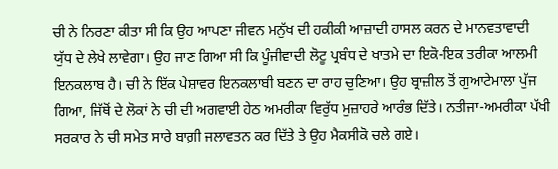ਚੀ ਨੇ ਨਿਰਣਾ ਕੀਤਾ ਸੀ ਕਿ ਉਹ ਆਪਣਾ ਜੀਵਨ ਮਨੁੱਖ ਦੀ ਹਕੀਕੀ ਆਜ਼ਾਦੀ ਹਾਸਲ ਕਰਨ ਦੇ ਮਾਨਵਤਾਵਾਦੀ ਯੁੱਧ ਦੇ ਲੇਖੇ ਲਾਵੇਗਾ। ਉਹ ਜਾਣ ਗਿਆ ਸੀ ਕਿ ਪੂੰਜੀਵਾਦੀ ਲੋਟੂ ਪ੍ਰਬੰਧ ਦੇ ਖਾਤਮੇ ਦਾ ਇਕੋ-ਇਕ ਤਰੀਕਾ ਆਲਮੀ ਇਨਕਲਾਬ ਹੈ। ਚੀ ਨੇ ਇੱਕ ਪੇਸ਼ਾਵਰ ਇਨਕਲਾਬੀ ਬਣਨ ਦਾ ਰਾਹ ਚੁਣਿਆ। ਉਹ ਬ੍ਰਾਜ਼ੀਲ ਤੋਂ ਗੁਆਟੇਮਾਲਾ ਪੁੱਜ ਗਿਆ, ਜਿੱਥੋਂ ਦੇ ਲੋਕਾਂ ਨੇ ਚੀ ਦੀ ਅਗਵਾਈ ਹੇਠ ਅਮਰੀਕਾ ਵਿਰੁੱਧ ਮੁਜ਼ਾਹਰੇ ਆਰੰਭ ਦਿੱਤੇ। ਨਤੀਜਾ-ਅਮਰੀਕਾ ਪੱਖੀ ਸਰਕਾਰ ਨੇ ਚੀ ਸਮੇਤ ਸਾਰੇ ਬਾਗ਼ੀ ਜਲਾਵਤਨ ਕਰ ਦਿੱਤੇ ਤੇ ਉਹ ਮੈਕਸੀਕੋ ਚਲੇ ਗਏ।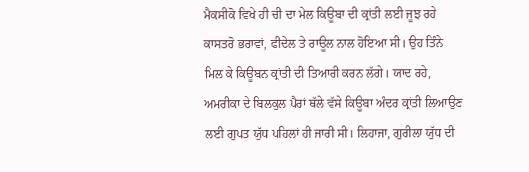ਮੈਕਸੀਕੋ ਵਿਖੇ ਹੀ ਚੀ ਦਾ ਮੇਲ ਕਿਊਬਾ ਦੀ ਕ੍ਰਾਂਤੀ ਲਈ ਜੂਝ ਰਹੇ ਕਾਸਤਰੋ ਭਰਾਵਾਂ, ਫੀਦੇਲ ਤੇ ਰਾਊਲ ਨਾਲ ਹੋਇਆ ਸੀ। ਉਹ ਤਿੰਨੇ ਮਿਲ ਕੇ ਕਿਊਬਨ ਕ੍ਰਾਂਤੀ ਦੀ ਤਿਆਰੀ ਕਰਨ ਲੱਗੇ। ਯਾਦ ਰਹੇ, ਅਮਰੀਕਾ ਦੇ ਬਿਲਕੁਲ ਪੈਰਾਂ ਥੱਲੇ ਵੱਸੇ ਕਿਊਬਾ ਅੰਦਰ ਕ੍ਰਾਂਤੀ ਲਿਆਉਣ ਲਈ ਗੁਪਤ ਯੁੱਧ ਪਹਿਲਾਂ ਹੀ ਜਾਰੀ ਸੀ। ਲਿਹਾਜਾ, ਗੁਰੀਲਾ ਯੁੱਧ ਦੀ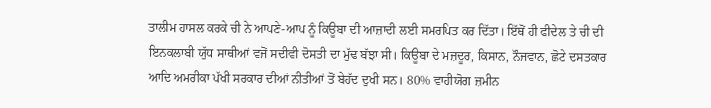ਤਾਲੀਮ ਹਾਸਲ ਕਰਕੇ ਚੀ ਨੇ ਆਪਣੇ-ਆਪ ਨੂੰ ਕਿਊਬਾ ਦੀ ਆਜ਼ਾਦੀ ਲਈ ਸਮਰਪਿਤ ਕਰ ਦਿੱਤਾ। ਇੱਥੋਂ ਹੀ ਫੀਦੇਲ ਤੇ ਚੀ ਦੀ ਇਨਕਲਾਬੀ ਯੁੱਧ ਸਾਥੀਆਂ ਵਜੋਂ ਸਦੀਵੀ ਦੋਸਤੀ ਦਾ ਮੁੱਢ ਬੱਝਾ ਸੀ। ਕਿਊਬਾ ਦੇ ਮਜ਼ਦੂਰ, ਕਿਸਾਨ, ਨੌਜਵਾਨ, ਛੋਟੇ ਦਸਤਕਾਰ ਆਦਿ ਅਮਰੀਕਾ ਪੱਖੀ ਸਰਕਾਰ ਦੀਆਂ ਨੀਤੀਆਂ ਤੋਂ ਬੇਹੱਦ ਦੁਖੀ ਸਨ। 80% ਵਾਹੀਯੋਗ ਜ਼ਮੀਨ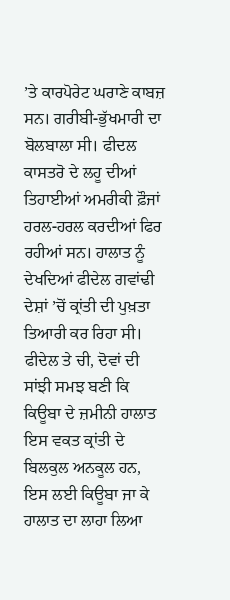’ਤੇ ਕਾਰਪੋਰੇਟ ਘਰਾਣੇ ਕਾਬਜ਼ ਸਨ। ਗਰੀਬੀ-ਭੁੱਖਮਾਰੀ ਦਾ ਬੋਲਬਾਲਾ ਸੀ। ਫੀਦਲ ਕਾਸਤਰੋ ਦੇ ਲਹੂ ਦੀਆਂ ਤਿਹਾਈਆਂ ਅਮਰੀਕੀ ਫ਼ੌਜਾਂ ਹਰਲ-ਹਰਲ ਕਰਦੀਆਂ ਫਿਰ ਰਹੀਆਂ ਸਨ। ਹਾਲਾਤ ਨੂੰ ਦੇਖਦਿਆਂ ਫੀਦੇਲ ਗਵਾਂਢੀ ਦੇਸ਼ਾਂ ’ਚੋਂ ਕ੍ਰਾਂਤੀ ਦੀ ਪੁਖ਼ਤਾ ਤਿਆਰੀ ਕਰ ਰਿਹਾ ਸੀ। ਫੀਦੇਲ ਤੇ ਚੀ, ਦੋਵਾਂ ਦੀ ਸਾਂਝੀ ਸਮਝ ਬਣੀ ਕਿ ਕਿਊਬਾ ਦੇ ਜ਼ਮੀਨੀ ਹਾਲਾਤ ਇਸ ਵਕਤ ਕ੍ਰਾਂਤੀ ਦੇ ਬਿਲਕੁਲ ਅਨਕੂਲ ਹਨ, ਇਸ ਲਈ ਕਿਊਬਾ ਜਾ ਕੇ ਹਾਲਾਤ ਦਾ ਲਾਹਾ ਲਿਆ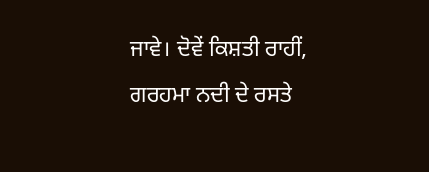ਜਾਵੇ। ਦੋਵੇਂ ਕਿਸ਼ਤੀ ਰਾਹੀਂ, ਗਰਹਮਾ ਨਦੀ ਦੇ ਰਸਤੇ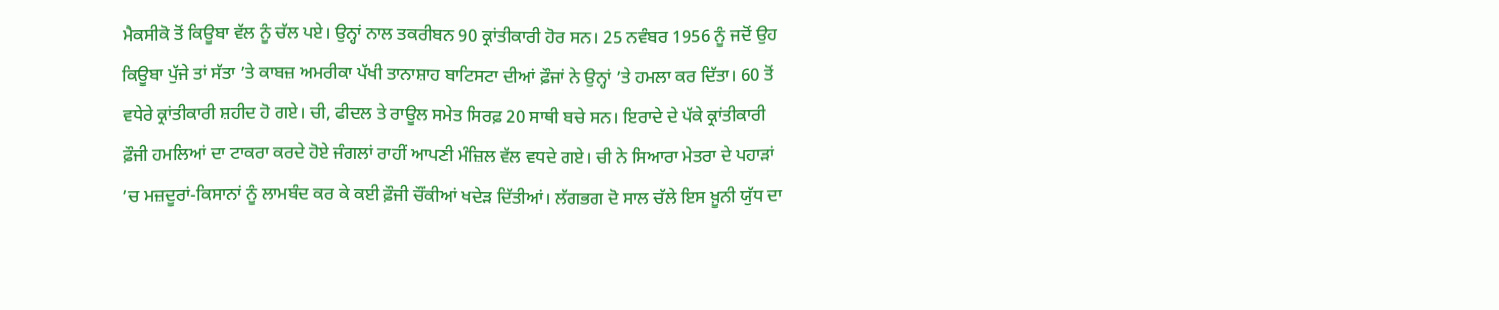ਮੈਕਸੀਕੋ ਤੋਂ ਕਿਊਬਾ ਵੱਲ ਨੂੰ ਚੱਲ ਪਏ। ਉਨ੍ਹਾਂ ਨਾਲ ਤਕਰੀਬਨ 90 ਕ੍ਰਾਂਤੀਕਾਰੀ ਹੋਰ ਸਨ। 25 ਨਵੰਬਰ 1956 ਨੂੰ ਜਦੋਂ ਉਹ ਕਿਊਬਾ ਪੁੱਜੇ ਤਾਂ ਸੱਤਾ ’ਤੇ ਕਾਬਜ਼ ਅਮਰੀਕਾ ਪੱਖੀ ਤਾਨਾਸ਼ਾਹ ਬਾਟਿਸਟਾ ਦੀਆਂ ਫ਼ੌਜਾਂ ਨੇ ਉਨ੍ਹਾਂ ’ਤੇ ਹਮਲਾ ਕਰ ਦਿੱਤਾ। 60 ਤੋਂ ਵਧੇਰੇ ਕ੍ਰਾਂਤੀਕਾਰੀ ਸ਼ਹੀਦ ਹੋ ਗਏ। ਚੀ, ਫੀਦਲ ਤੇ ਰਾਊਲ ਸਮੇਤ ਸਿਰਫ਼ 20 ਸਾਥੀ ਬਚੇ ਸਨ। ਇਰਾਦੇ ਦੇ ਪੱਕੇ ਕ੍ਰਾਂਤੀਕਾਰੀ ਫ਼ੌਜੀ ਹਮਲਿਆਂ ਦਾ ਟਾਕਰਾ ਕਰਦੇ ਹੋਏ ਜੰਗਲਾਂ ਰਾਹੀਂ ਆਪਣੀ ਮੰਜ਼ਿਲ ਵੱਲ ਵਧਦੇ ਗਏ। ਚੀ ਨੇ ਸਿਆਰਾ ਮੇਤਰਾ ਦੇ ਪਹਾੜਾਂ ’ਚ ਮਜ਼ਦੂਰਾਂ-ਕਿਸਾਨਾਂ ਨੂੰ ਲਾਮਬੰਦ ਕਰ ਕੇ ਕਈ ਫ਼ੌਜੀ ਚੌਂਕੀਆਂ ਖਦੇੜ ਦਿੱਤੀਆਂ। ਲੱਗਭਗ ਦੋ ਸਾਲ ਚੱਲੇ ਇਸ ਖ਼ੂਨੀ ਯੁੱਧ ਦਾ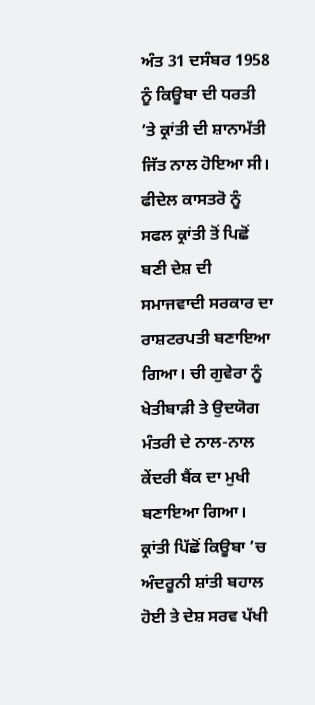ਅੰਤ 31 ਦਸੰਬਰ 1958 ਨੂੰ ਕਿਊਬਾ ਦੀ ਧਰਤੀ ’ਤੇ ਕ੍ਰਾਂਤੀ ਦੀ ਸ਼ਾਨਾਮੱਤੀ ਜਿੱਤ ਨਾਲ ਹੋਇਆ ਸੀ। ਫੀਦੇਲ ਕਾਸਤਰੋ ਨੂੰ ਸਫਲ ਕ੍ਰਾਂਤੀ ਤੋਂ ਪਿਛੋਂ ਬਣੀ ਦੇਸ਼ ਦੀ ਸਮਾਜਵਾਦੀ ਸਰਕਾਰ ਦਾ ਰਾਸ਼ਟਰਪਤੀ ਬਣਾਇਆ ਗਿਆ। ਚੀ ਗੁਵੇਰਾ ਨੂੰ ਖੇਤੀਬਾੜੀ ਤੇ ਉਦਯੋਗ ਮੰਤਰੀ ਦੇ ਨਾਲ-ਨਾਲ ਕੇਂਦਰੀ ਬੈਂਕ ਦਾ ਮੁਖੀ ਬਣਾਇਆ ਗਿਆ। ਕ੍ਰਾਂਤੀ ਪਿੱਛੋਂ ਕਿਊਬਾ ’ਚ ਅੰਦਰੂਨੀ ਸ਼ਾਂਤੀ ਬਹਾਲ ਹੋਈ ਤੇ ਦੇਸ਼ ਸਰਵ ਪੱਖੀ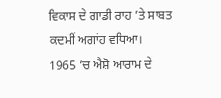ਵਿਕਾਸ ਦੇ ਗਾਡੀ ਰਾਹ ’ਤੇ ਸਾਬਤ ਕਦਮੀਂ ਅਗਾਂਹ ਵਧਿਆ।
1965 ’ਚ ਐਸ਼ੋ ਆਰਾਮ ਦੇ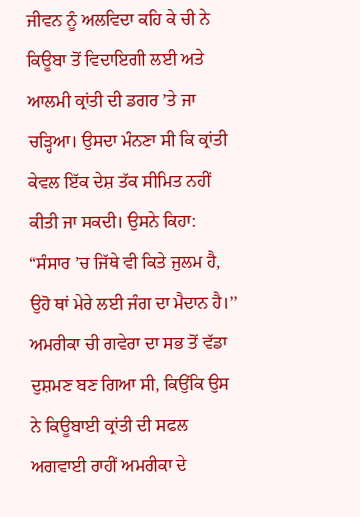ਜੀਵਨ ਨੂੰ ਅਲਵਿਦਾ ਕਹਿ ਕੇ ਚੀ ਨੇ ਕਿਊਬਾ ਤੋਂ ਵਿਦਾਇਗੀ ਲਈ ਅਤੇ ਆਲਮੀ ਕ੍ਰਾਂਤੀ ਦੀ ਡਗਰ ’ਤੇ ਜਾ ਚੜ੍ਹਿਆ। ਉਸਦਾ ਮੰਨਣਾ ਸੀ ਕਿ ਕ੍ਰਾਂਤੀ ਕੇਵਲ ਇੱਕ ਦੇਸ਼ ਤੱਕ ਸੀਮਿਤ ਨਹੀਂ ਕੀਤੀ ਜਾ ਸਕਦੀ। ਉਸਨੇ ਕਿਹਾ: “ਸੰਸਾਰ ’ਚ ਜਿੱਥੇ ਵੀ ਕਿਤੇ ਜੁਲਮ ਹੈ, ਉਹੋ ਥਾਂ ਮੇਰੇ ਲਈ ਜੰਗ ਦਾ ਮੈਦਾਨ ਹੈ।’’ ਅਮਰੀਕਾ ਚੀ ਗਵੇਰਾ ਦਾ ਸਭ ਤੋਂ ਵੱਡਾ ਦੁਸ਼ਮਣ ਬਣ ਗਿਆ ਸੀ, ਕਿਉਂਕਿ ਉਸ ਨੇ ਕਿਊਬਾਈ ਕ੍ਰਾਂਤੀ ਦੀ ਸਫਲ ਅਗਵਾਈ ਰਾਹੀਂ ਅਮਰੀਕਾ ਦੇ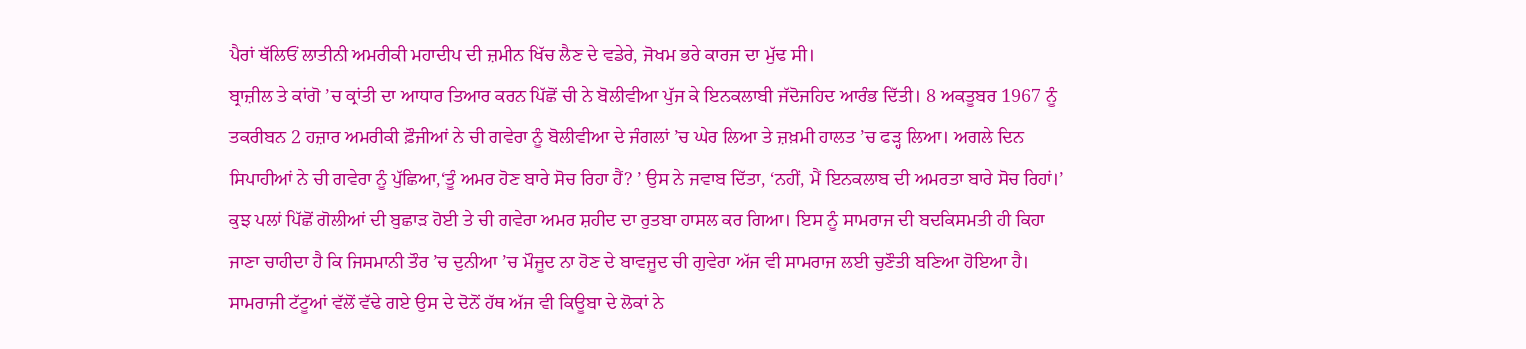ਪੈਰਾਂ ਥੱਲਿਓਂ ਲਾਤੀਨੀ ਅਮਰੀਕੀ ਮਹਾਦੀਪ ਦੀ ਜ਼ਮੀਨ ਖਿੱਚ ਲੈਣ ਦੇ ਵਡੇਰੇ, ਜੋਖਮ ਭਰੇ ਕਾਰਜ ਦਾ ਮੁੱਢ ਸੀ।
ਬ੍ਰਾਜ਼ੀਲ ਤੇ ਕਾਂਗੋ ’ਚ ਕ੍ਰਾਂਤੀ ਦਾ ਆਧਾਰ ਤਿਆਰ ਕਰਨ ਪਿੱਛੋਂ ਚੀ ਨੇ ਬੋਲੀਵੀਆ ਪੁੱਜ ਕੇ ਇਨਕਲਾਬੀ ਜੱਦੋਜਹਿਦ ਆਰੰਭ ਦਿੱਤੀ। 8 ਅਕਤੂਬਰ 1967 ਨੂੰ ਤਕਰੀਬਨ 2 ਹਜ਼ਾਰ ਅਮਰੀਕੀ ਫ਼ੌਜੀਆਂ ਨੇ ਚੀ ਗਵੇਰਾ ਨੂੰ ਬੋਲੀਵੀਆ ਦੇ ਜੰਗਲਾਂ ’ਚ ਘੇਰ ਲਿਆ ਤੇ ਜ਼ਖ਼ਮੀ ਹਾਲਤ ’ਚ ਫੜ੍ਹ ਲਿਆ। ਅਗਲੇ ਦਿਨ ਸਿਪਾਹੀਆਂ ਨੇ ਚੀ ਗਵੇਰਾ ਨੂੰ ਪੁੱਛਿਆ,‘ਤੂੰ ਅਮਰ ਹੋਣ ਬਾਰੇ ਸੋਚ ਰਿਹਾ ਹੈਂ? ’ ਉਸ ਨੇ ਜਵਾਬ ਦਿੱਤਾ, ‘ਨਹੀਂ, ਮੈਂ ਇਨਕਲਾਬ ਦੀ ਅਮਰਤਾ ਬਾਰੇ ਸੋਚ ਰਿਹਾਂ।’ ਕੁਝ ਪਲਾਂ ਪਿੱਛੋਂ ਗੋਲੀਆਂ ਦੀ ਬੁਛਾੜ ਹੋਈ ਤੇ ਚੀ ਗਵੇਰਾ ਅਮਰ ਸ਼ਹੀਦ ਦਾ ਰੁਤਬਾ ਹਾਸਲ ਕਰ ਗਿਆ। ਇਸ ਨੂੰ ਸਾਮਰਾਜ ਦੀ ਬਦਕਿਸਮਤੀ ਹੀ ਕਿਹਾ ਜਾਣਾ ਚਾਹੀਦਾ ਹੈ ਕਿ ਜਿਸਮਾਨੀ ਤੌਰ ’ਚ ਦੁਨੀਆ ’ਚ ਮੌਜੂਦ ਨਾ ਹੋਣ ਦੇ ਬਾਵਜੂਦ ਚੀ ਗੁਵੇਰਾ ਅੱਜ ਵੀ ਸਾਮਰਾਜ ਲਈ ਚੁਣੌਤੀ ਬਣਿਆ ਹੋਇਆ ਹੈ। ਸਾਮਰਾਜੀ ਟੱਟੂਆਂ ਵੱਲੋਂ ਵੱਢੇ ਗਏ ਉਸ ਦੇ ਦੋਨੋਂ ਹੱਥ ਅੱਜ ਵੀ ਕਿਊਬਾ ਦੇ ਲੋਕਾਂ ਨੇ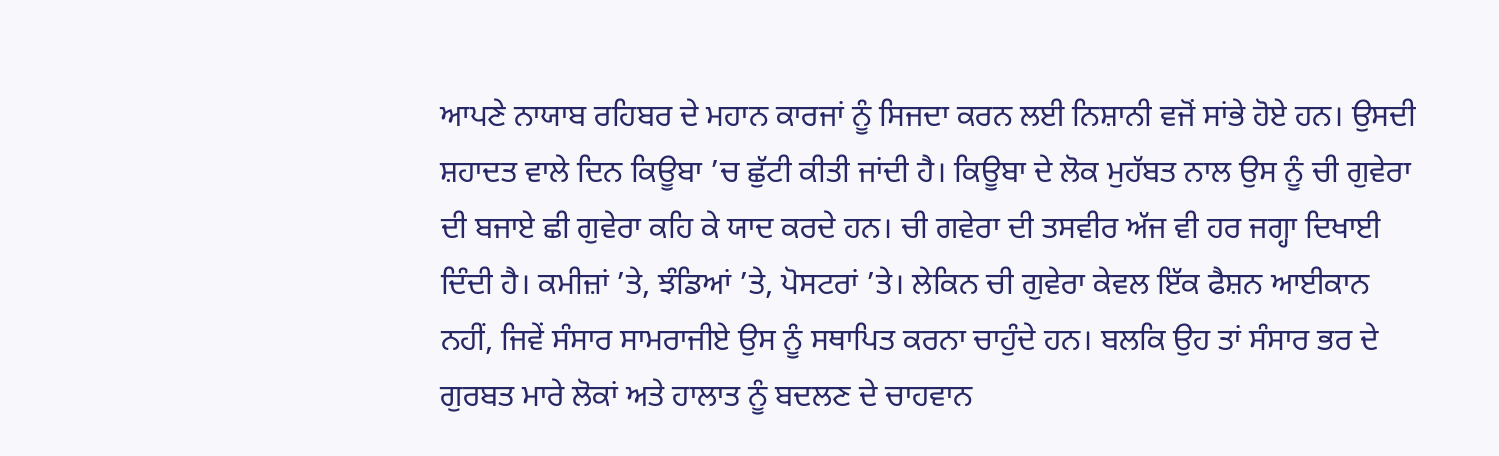ਆਪਣੇ ਨਾਯਾਬ ਰਹਿਬਰ ਦੇ ਮਹਾਨ ਕਾਰਜਾਂ ਨੂੰ ਸਿਜਦਾ ਕਰਨ ਲਈ ਨਿਸ਼ਾਨੀ ਵਜੋਂ ਸਾਂਭੇ ਹੋਏ ਹਨ। ਉਸਦੀ ਸ਼ਹਾਦਤ ਵਾਲੇ ਦਿਨ ਕਿਊਬਾ ’ਚ ਛੁੱਟੀ ਕੀਤੀ ਜਾਂਦੀ ਹੈ। ਕਿਊਬਾ ਦੇ ਲੋਕ ਮੁਹੱਬਤ ਨਾਲ ਉਸ ਨੂੰ ਚੀ ਗੁਵੇਰਾ ਦੀ ਬਜਾਏ ਛੀ ਗੁਵੇਰਾ ਕਹਿ ਕੇ ਯਾਦ ਕਰਦੇ ਹਨ। ਚੀ ਗਵੇਰਾ ਦੀ ਤਸਵੀਰ ਅੱਜ ਵੀ ਹਰ ਜਗ੍ਹਾ ਦਿਖਾਈ ਦਿੰਦੀ ਹੈ। ਕਮੀਜ਼ਾਂ ’ਤੇ, ਝੰਡਿਆਂ ’ਤੇ, ਪੋਸਟਰਾਂ ’ਤੇ। ਲੇਕਿਨ ਚੀ ਗੁਵੇਰਾ ਕੇਵਲ ਇੱਕ ਫੈਸ਼ਨ ਆਈਕਾਨ ਨਹੀਂ, ਜਿਵੇਂ ਸੰਸਾਰ ਸਾਮਰਾਜੀਏ ਉਸ ਨੂੰ ਸਥਾਪਿਤ ਕਰਨਾ ਚਾਹੁੰਦੇ ਹਨ। ਬਲਕਿ ਉਹ ਤਾਂ ਸੰਸਾਰ ਭਰ ਦੇ ਗੁਰਬਤ ਮਾਰੇ ਲੋਕਾਂ ਅਤੇ ਹਾਲਾਤ ਨੂੰ ਬਦਲਣ ਦੇ ਚਾਹਵਾਨ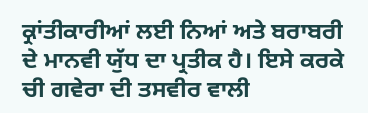ਕ੍ਰਾਂਤੀਕਾਰੀਆਂ ਲਈ ਨਿਆਂ ਅਤੇ ਬਰਾਬਰੀ ਦੇ ਮਾਨਵੀ ਯੁੱਧ ਦਾ ਪ੍ਰਤੀਕ ਹੈ। ਇਸੇ ਕਰਕੇ ਚੀ ਗਵੇਰਾ ਦੀ ਤਸਵੀਰ ਵਾਲੀ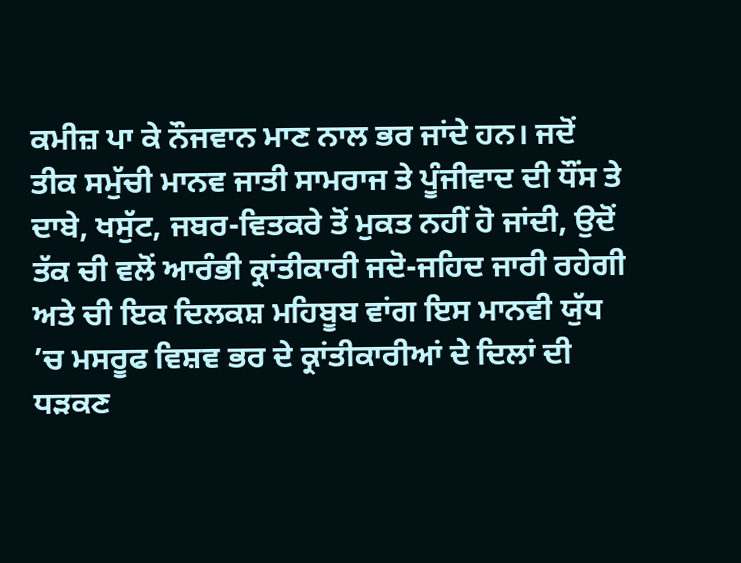ਕਮੀਜ਼ ਪਾ ਕੇ ਨੌਜਵਾਨ ਮਾਣ ਨਾਲ ਭਰ ਜਾਂਦੇ ਹਨ। ਜਦੋਂ ਤੀਕ ਸਮੁੱਚੀ ਮਾਨਵ ਜਾਤੀ ਸਾਮਰਾਜ ਤੇ ਪੂੰਜੀਵਾਦ ਦੀ ਧੌਂਸ ਤੇ ਦਾਬੇ, ਖਸੁੱਟ, ਜਬਰ-ਵਿਤਕਰੇ ਤੋਂ ਮੁਕਤ ਨਹੀਂ ਹੋ ਜਾਂਦੀ, ਉਦੋਂ ਤੱਕ ਚੀ ਵਲੋਂ ਆਰੰਭੀ ਕ੍ਰਾਂਤੀਕਾਰੀ ਜਦੋ-ਜਹਿਦ ਜਾਰੀ ਰਹੇਗੀ ਅਤੇ ਚੀ ਇਕ ਦਿਲਕਸ਼ ਮਹਿਬੂਬ ਵਾਂਗ ਇਸ ਮਾਨਵੀ ਯੁੱਧ ’ਚ ਮਸਰੂਫ ਵਿਸ਼ਵ ਭਰ ਦੇ ਕ੍ਰਾਂਤੀਕਾਰੀਆਂ ਦੇ ਦਿਲਾਂ ਦੀ ਧੜਕਣ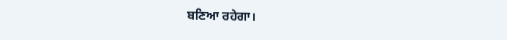ਬਣਿਆ ਰਹੇਗਾ।